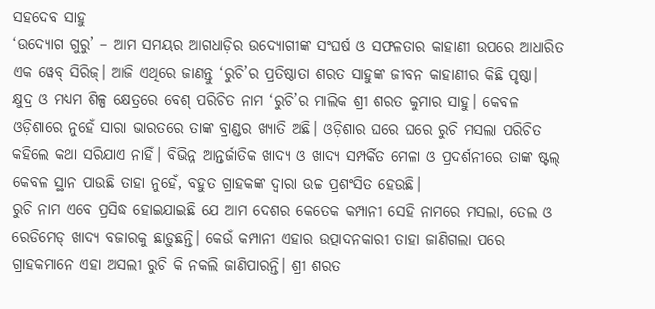ସହଦେବ ସାହୁ
‘ଉଦ୍ୟୋଗ ଗୁରୁ’ – ଆମ ସମୟର ଆଗଧାଡ଼ିର ଉଦ୍ୟୋଗୀଙ୍କ ସଂଘର୍ଷ ଓ ସଫଳତାର କାହାଣୀ ଉପରେ ଆଧାରିତ ଏକ ୱେବ୍ ସିରିଜ୍। ଆଜି ଏଥିରେ ଜାଣନ୍ତୁ ‘ରୁଚି’ର ପ୍ରତିଷ୍ଠାତା ଶରତ ସାହୁଙ୍କ ଜୀବନ କାହାଣୀର କିଛି ପୃଷ୍ଠା।
କ୍ଷୁଦ୍ର ଓ ମଧ୍ୟମ ଶିଳ୍ପ କ୍ଷେତ୍ରରେ ବେଶ୍ ପରିଚିତ ନାମ ‘ରୁଚି’ର ମାଲିକ ଶ୍ରୀ ଶରତ କୁମାର ସାହୁ। କେବଳ ଓଡ଼ିଶାରେ ନୁହେଁ ସାରା ଭାରତରେ ତାଙ୍କ ବ୍ରାଣ୍ଡର ଖ୍ୟାତି ଅଛି। ଓଡ଼ିଶାର ଘରେ ଘରେ ରୁଚି ମସଲା ପରିଚିତ କହିଲେ କଥା ସରିଯାଏ ନାହିଁ। ବିଭିନ୍ନ ଆନ୍ତର୍ଜାତିକ ଖାଦ୍ୟ ଓ ଖାଦ୍ୟ ସମ୍ପର୍କିତ ମେଳା ଓ ପ୍ରଦର୍ଶନୀରେ ତାଙ୍କ ଷ୍ଟଲ୍ କେବଳ ସ୍ଥାନ ପାଉଛି ତାହା ନୁହେଁ, ବହୁତ ଗ୍ରାହକଙ୍କ ଦ୍ୱାରା ଉଚ୍ଚ ପ୍ରଶଂସିତ ହେଉଛି।
ରୁଚି ନାମ ଏବେ ପ୍ରସିଦ୍ଧ ହୋଇଯାଇଛି ଯେ ଆମ ଦେଶର କେତେକ କମ୍ପାନୀ ସେହି ନାମରେ ମସଲା, ତେଲ ଓ ରେଡିମେଡ୍ ଖାଦ୍ୟ ବଜାରକୁ ଛାଡ଼ୁଛନ୍ତି। କେଉଁ କମ୍ପାନୀ ଏହାର ଉତ୍ପାଦନକାରୀ ତାହା ଜାଣିଗଲା ପରେ ଗ୍ରାହକମାନେ ଏହା ଅସଲୀ ରୁଚି କି ନକଲି ଜାଣିପାରନ୍ତି। ଶ୍ରୀ ଶରତ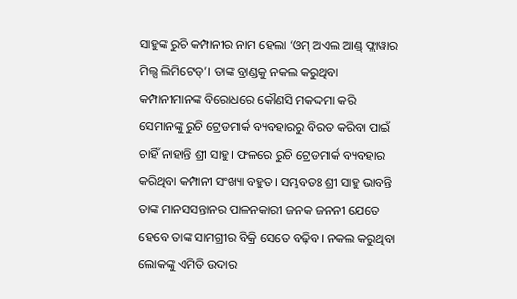ସାହୁଙ୍କ ରୁଚି କମ୍ପାନୀର ନାମ ହେଲା ‘ଓମ୍ ଅଏଲ ଆଣ୍ଡ୍ ଫ୍ଲାୱାର ମିଲ୍ସ ଲିମିଟେଡ୍’। ତାଙ୍କ ବ୍ରାଣ୍ଡକୁ ନକଲ କରୁଥିବା କମ୍ପାନୀମାନଙ୍କ ବିରୋଧରେ କୌଣସି ମକଦ୍ଦମା କରି ସେମାନଙ୍କୁ ରୁଚି ଟ୍ରେଡମାର୍କ ବ୍ୟବହାରରୁ ବିରତ କରିବା ପାଇଁ ଚାହିଁ ନାହାନ୍ତି ଶ୍ରୀ ସାହୁ। ଫଳରେ ରୁଚି ଟ୍ରେଡମାର୍କ ବ୍ୟବହାର କରିଥିବା କମ୍ପାନୀ ସଂଖ୍ୟା ବହୁତ। ସମ୍ଭବତଃ ଶ୍ରୀ ସାହୁ ଭାବନ୍ତି ତାଙ୍କ ମାନସସନ୍ତାନର ପାଳନକାରୀ ଜନକ ଜନନୀ ଯେତେ ହେବେ ତାଙ୍କ ସାମଗ୍ରୀର ବିକ୍ରି ସେତେ ବଢ଼ିବ। ନକଲ କରୁଥିବା ଲୋକଙ୍କୁ ଏମିତି ଉଦାର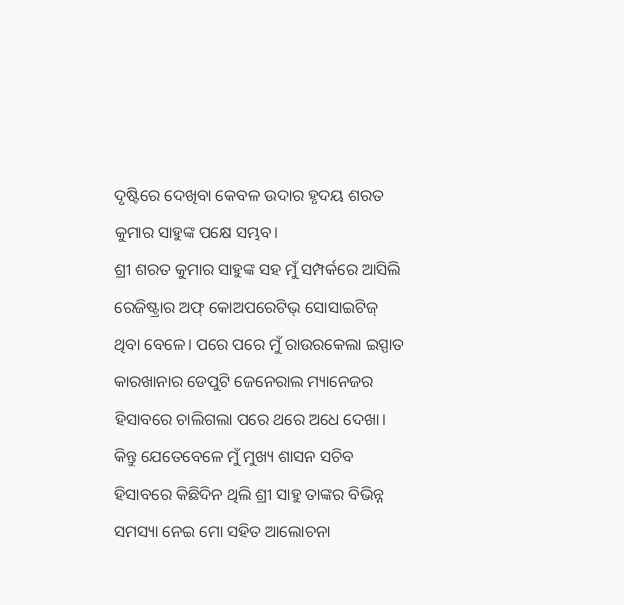ଦୃଷ୍ଟିରେ ଦେଖିବା କେବଳ ଉଦାର ହୃଦୟ ଶରତ କୁମାର ସାହୁଙ୍କ ପକ୍ଷେ ସମ୍ଭବ।
ଶ୍ରୀ ଶରତ କୁମାର ସାହୁଙ୍କ ସହ ମୁଁ ସମ୍ପର୍କରେ ଆସିଲି ରେଜିଷ୍ଟ୍ରାର ଅଫ୍ କୋଅପରେଟିଭ୍ ସୋସାଇଟିଜ୍ ଥିବା ବେଳେ। ପରେ ପରେ ମୁଁ ରାଉରକେଲା ଇସ୍ପାତ କାରଖାନାର ଡେପୁଟି ଜେନେରାଲ ମ୍ୟାନେଜର ହିସାବରେ ଚାଲିଗଲା ପରେ ଥରେ ଅଧେ ଦେଖା। କିନ୍ତୁ ଯେତେବେଳେ ମୁଁ ମୁଖ୍ୟ ଶାସନ ସଚିବ ହିସାବରେ କିଛିଦିନ ଥିଲି ଶ୍ରୀ ସାହୁ ତାଙ୍କର ବିଭିନ୍ନ ସମସ୍ୟା ନେଇ ମୋ ସହିତ ଆଲୋଚନା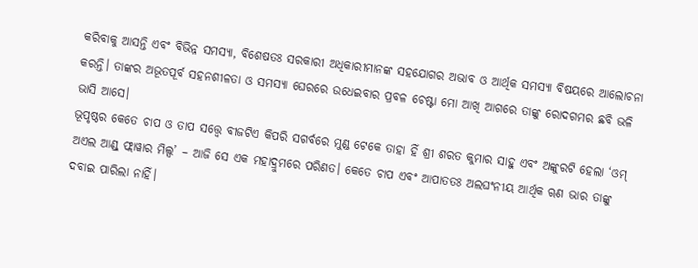କରିବାକୁ ଆସନ୍ତି ଏବଂ ବିଭିନ୍ନ ସମସ୍ୟା, ବିଶେଷତଃ ସରକାରୀ ଅଧିକାରୀମାନଙ୍କ ସହଯୋଗର ଅଭାବ ଓ ଆର୍ଥିକ ସମସ୍ୟା ବିଷୟରେ ଆଲୋଚନା କରନ୍ତି। ତାଙ୍କର ଅଭୂତପୂର୍ବ ସହନଶୀଳତା ଓ ସମସ୍ୟା ଘେରରେ ଉଧେଇବାର ପ୍ରବଳ ଚେଷ୍ଟା ମୋ ଆଖି ଆଗରେ ତାଙ୍କୁ ରୋଦଗମର ଛବି ଭଳି ଭାସି ଆସେ।
ଭୂପୃଷ୍ଠର କେତେ ଚାପ ଓ ତାପ ସତ୍ତ୍ୱେ ବୀଜଟିଏ କିପରି ସଗର୍ବରେ ମୁଣ୍ଡ ଟେକେ ତାହା ହିଁ ଶ୍ରୀ ଶରତ କୁମାର ସାହୁ ଏବଂ ଅଙ୍କୁରଟି ହେଲା ‘ଓମ୍ ଅଏଲ ଆଣ୍ଡ୍ ଫ୍ଲାୱାର ମିଲ୍ସ’ – ଆଜି ସେ ଏକ ମହାଦ୍ରୁମରେ ପରିଣତ। କେତେ ଚାପ ଏବଂ ଆପାତତଃ ଅଲଘଂନୀୟ ଆର୍ଥିକ ୠଣ ଭାର ତାଙ୍କୁ ଦବାଇ ପାରିଲା ନାହିଁ।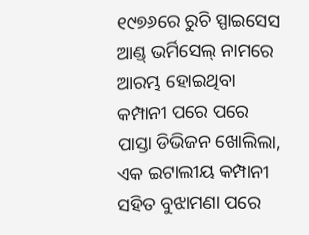୧୯୭୬ରେ ରୁଚି ସ୍ପାଇସେସ ଆଣ୍ଡ୍ ଭର୍ମିସେଲ୍ ନାମରେ ଆରମ୍ଭ ହୋଇଥିବା କମ୍ପାନୀ ପରେ ପରେ ପାସ୍ତା ଡିଭିଜନ ଖୋଲିଲା, ଏକ ଇଟାଲୀୟ କମ୍ପାନୀ ସହିତ ବୁଝାମଣା ପରେ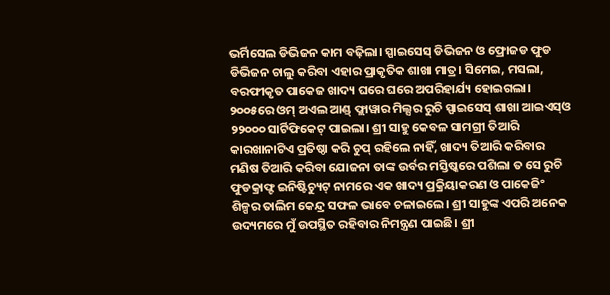ଭର୍ମିସେଲ ଡିଭିଜନ କାମ ବଢ଼ିଲା। ସ୍ପାଇସେସ୍ ଡିଭିଜନ ଓ ଫ୍ରୋଜଡ ଫୁଡ ଡିଭିଜନ ଚାଲୁ କରିବା ଏହାର ପ୍ରାକୃତିକ ଶାଖା ମାତ୍ର। ସିମେଇ, ମସଲା, ବରଫୀକୃତ ପାକେଜ ଖାଦ୍ୟ ଘରେ ଘରେ ଅପରିହାର୍ଯ୍ୟ ହୋଇଗଲା। ୨୦୦୫ରେ ଓମ୍ ଅଏଲ ଆଣ୍ଡ୍ ଫ୍ଲାୱାର ମିଲ୍ସର ରୁଚି ସ୍ପାଇସେସ୍ ଶାଖା ଆଇଏସ୍ଓ ୨୨୦୦୦ ସାର୍ଟିଫିକେଟ୍ ପାଇଲା। ଶ୍ରୀ ସାହୁ କେବଳ ସାମଗ୍ରୀ ତିଆରି କାରଖାନାଟିଏ ପ୍ରତିଷ୍ଠା କରି ଚୁପ୍ ରହିଲେ ନାହିଁ, ଖାଦ୍ୟ ତିଆରି କରିବାର ମଣିଷ ତିଆରି କରିବା ଯୋଜନା ତାଙ୍କ ଉର୍ବର ମସ୍ତିଷ୍କରେ ପଶିଲା ତ ସେ ରୁଚି ଫୁଡକ୍ରାଫ୍ଟ ଇନିଷ୍ଟିଚ୍ୟୁଟ୍ ନାମରେ ଏକ ଖାଦ୍ୟ ପ୍ରକ୍ରିୟାକରଣ ଓ ପାକେଜିଂ ଶିଳ୍ପର ତାଲିମ କେନ୍ଦ୍ର ସଫଳ ଭାବେ ଚଳାଇଲେ। ଶ୍ରୀ ସାହୁଙ୍କ ଏପରି ଅନେକ ଉଦ୍ୟମରେ ମୁଁ ଉପସ୍ଥିତ ରହିବାର ନିମନ୍ତ୍ରଣ ପାଇଛି। ଶ୍ରୀ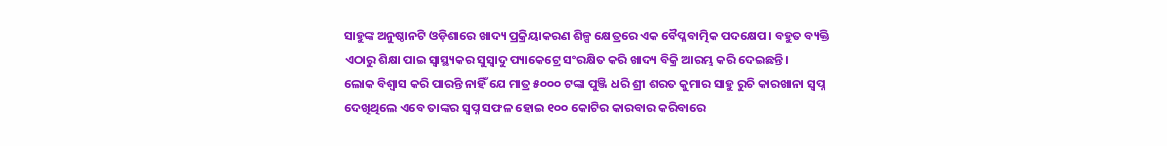ସାହୁଙ୍କ ଅନୁଷ୍ଠାନଟି ଓଡ଼ିଶାରେ ଖାଦ୍ୟ ପ୍ରକ୍ରିୟାକରଣ ଶିଳ୍ପ କ୍ଷେତ୍ରରେ ଏକ ବୈପ୍ଳବାତ୍ମିକ ପଦକ୍ଷେପ। ବହୁତ ବ୍ୟକ୍ତି ଏଠାରୁ ଶିକ୍ଷା ପାଇ ସ୍ୱାସ୍ଥ୍ୟକର ସୁସ୍ୱାଦୁ ପ୍ୟାକେଟ୍ରେ ସଂରକ୍ଷିତ କରି ଖାଦ୍ୟ ବିକ୍ରି ଆରମ୍ଭ କରି ଦେଇଛନ୍ତି।
ଲୋକ ବିଶ୍ୱାସ କରି ପାରନ୍ତି ନାହିଁ ଯେ ମାତ୍ର ୫୦୦୦ ଟଙ୍କା ପୁଞ୍ଜି ଧରି ଶ୍ରୀ ଶରତ କୁମାର ସାହୁ ରୁଚି କାରଖାନା ସ୍ୱପ୍ନ ଦେଖିଥିଲେ ଏବେ ତାଙ୍କର ସ୍ୱପ୍ନ ସଫଳ ହୋଇ ୧୦୦ କୋଟିର କାରବାର କରିବାରେ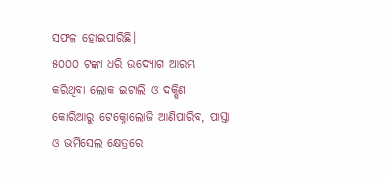ସଫଳ ହୋଇପାରିଛି।
୫୦୦୦ ଟଙ୍କା ଧରି ଉଦ୍ୟୋଗ ଆରମ୍ଭ କରିଥିବା ଲୋକ ଇଟାଲି ଓ ଦକ୍ଷିଣ କୋରିଆରୁ ଟେକ୍ନୋଲୋଜି ଆଣିପାରିବ, ପାସ୍ତା ଓ ଭର୍ମିସେଲ କ୍ଷେତ୍ରରେ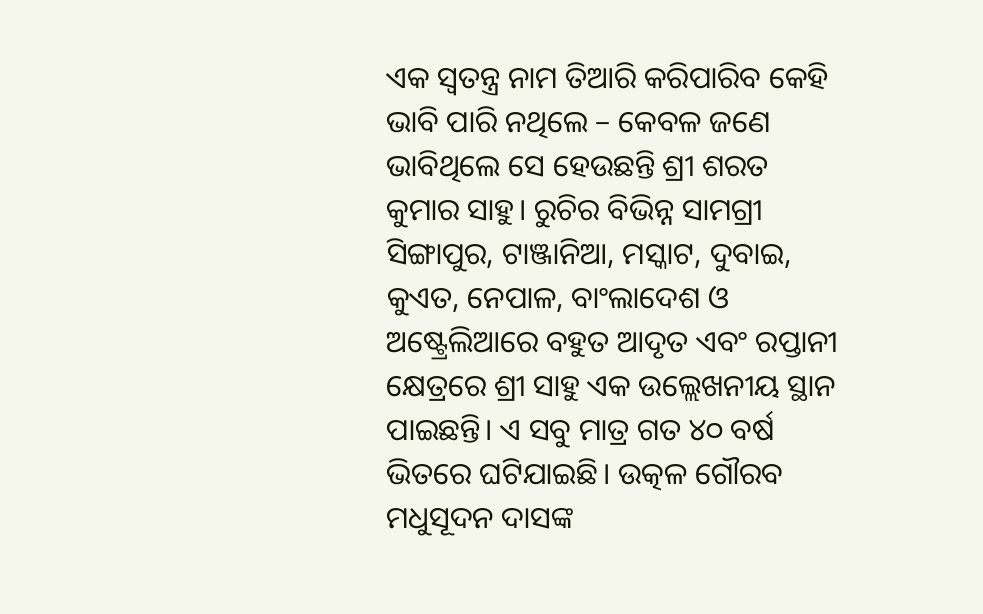ଏକ ସ୍ୱତନ୍ତ୍ର ନାମ ତିଆରି କରିପାରିବ କେହି ଭାବି ପାରି ନଥିଲେ – କେବଳ ଜଣେ ଭାବିଥିଲେ ସେ ହେଉଛନ୍ତି ଶ୍ରୀ ଶରତ କୁମାର ସାହୁ। ରୁଚିର ବିଭିନ୍ନ ସାମଗ୍ରୀ ସିଙ୍ଗାପୁର, ଟାଞ୍ଜାନିଆ, ମସ୍କାଟ, ଦୁବାଇ, କୁଏତ, ନେପାଳ, ବାଂଲାଦେଶ ଓ ଅଷ୍ଟ୍ରେଲିଆରେ ବହୁତ ଆଦୃତ ଏବଂ ରପ୍ତାନୀ କ୍ଷେତ୍ରରେ ଶ୍ରୀ ସାହୁ ଏକ ଉଲ୍ଲେଖନୀୟ ସ୍ଥାନ ପାଇଛନ୍ତି। ଏ ସବୁ ମାତ୍ର ଗତ ୪୦ ବର୍ଷ ଭିତରେ ଘଟିଯାଇଛି। ଉତ୍କଳ ଗୌରବ ମଧୁସୂଦନ ଦାସଙ୍କ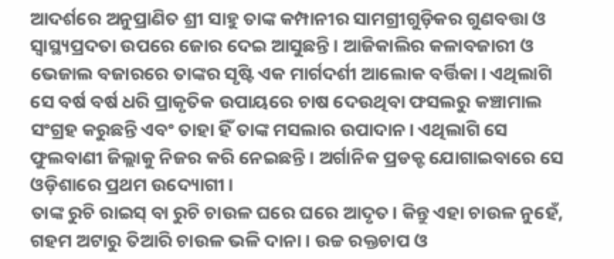ଆଦର୍ଶରେ ଅନୁପ୍ରାଣିତ ଶ୍ରୀ ସାହୁ ତାଙ୍କ କମ୍ପାନୀର ସାମଗ୍ରୀଗୁଡ଼ିକର ଗୁଣବତ୍ତା ଓ ସ୍ୱାସ୍ଥ୍ୟପ୍ରଦତା ଉପରେ ଜୋର ଦେଇ ଆସୁଛନ୍ତି। ଆଜିକାଲିର କଳାବଜାରୀ ଓ ଭେଜାଲ ବଜାରରେ ତାଙ୍କର ସୃଷ୍ଟି ଏକ ମାର୍ଗଦର୍ଶୀ ଆଲୋକ ବର୍ତ୍ତିକା। ଏଥିଲାଗି ସେ ବର୍ଷ ବର୍ଷ ଧରି ପ୍ରାକୃତିକ ଉପାୟରେ ଚାଷ ଦେଉଥିବା ଫସଲରୁ କଞ୍ଚାମାଲ ସଂଗ୍ରହ କରୁଛନ୍ତି ଏବଂ ତାହା ହିଁ ତାଙ୍କ ମସଲାର ଉପାଦାନ। ଏଥିଲାଗି ସେ ଫୁଲବାଣୀ ଜିଲ୍ଲାକୁ ନିଜର କରି ନେଇଛନ୍ତି। ଅର୍ଗାନିକ ପ୍ରଡକ୍ଟ ଯୋଗାଇବାରେ ସେ ଓଡ଼ିଶାରେ ପ୍ରଥମ ଉଦ୍ୟୋଗୀ।
ତାଙ୍କ ରୁଚି ରାଇସ୍ ବା ରୁଚି ଚାଉଳ ଘରେ ଘରେ ଆଦୃତ। କିନ୍ତୁ ଏହା ଚାଉଳ ନୁହେଁ, ଗହମ ଅଟାରୁ ତିଆରି ଚାଉଳ ଭଳି ଦାନା। ଉଚ୍ଚ ରକ୍ତଚାପ ଓ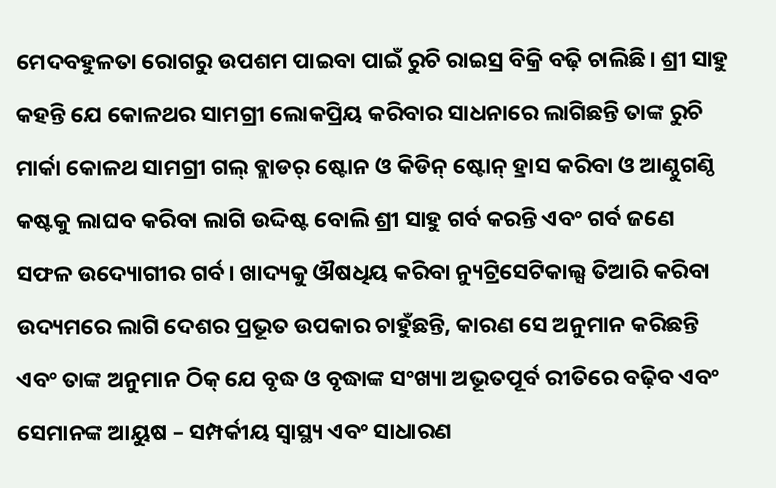ମେଦବହୁଳତା ରୋଗରୁ ଉପଶମ ପାଇବା ପାଇଁ ରୁଚି ରାଇସ୍ର ବିକ୍ରି ବଢ଼ି ଚାଲିଛି। ଶ୍ରୀ ସାହୁ କହନ୍ତି ଯେ କୋଳଥର ସାମଗ୍ରୀ ଲୋକପ୍ରିୟ କରିବାର ସାଧନାରେ ଲାଗିଛନ୍ତି ତାଙ୍କ ରୁଚି ମାର୍କା କୋଳଥ ସାମଗ୍ରୀ ଗଲ୍ ବ୍ଲାଡର୍ ଷ୍ଟୋନ ଓ କିଡିନ୍ ଷ୍ଟୋନ୍ ହ୍ରାସ କରିବା ଓ ଆଣ୍ଠୁଗଣ୍ଠି କଷ୍ଟକୁ ଲାଘବ କରିବା ଲାଗି ଉଦ୍ଦିଷ୍ଟ ବୋଲି ଶ୍ରୀ ସାହୁ ଗର୍ବ କରନ୍ତି ଏବଂ ଗର୍ବ ଜଣେ ସଫଳ ଉଦ୍ୟୋଗୀର ଗର୍ବ। ଖାଦ୍ୟକୁ ଔଷଧିୟ କରିବା ନ୍ୟୁଟ୍ରିସେଟିକାଲ୍ସ ତିଆରି କରିବା ଉଦ୍ୟମରେ ଲାଗି ଦେଶର ପ୍ରଭୂତ ଉପକାର ଚାହୁଁଛନ୍ତି, କାରଣ ସେ ଅନୁମାନ କରିଛନ୍ତି ଏବଂ ତାଙ୍କ ଅନୁମାନ ଠିକ୍ ଯେ ବୃଦ୍ଧ ଓ ବୃଦ୍ଧାଙ୍କ ସଂଖ୍ୟା ଅଭୂତପୂର୍ବ ରୀତିରେ ବଢ଼ିବ ଏବଂ ସେମାନଙ୍କ ଆୟୁଷ – ସମ୍ପର୍କୀୟ ସ୍ୱାସ୍ଥ୍ୟ ଏବଂ ସାଧାରଣ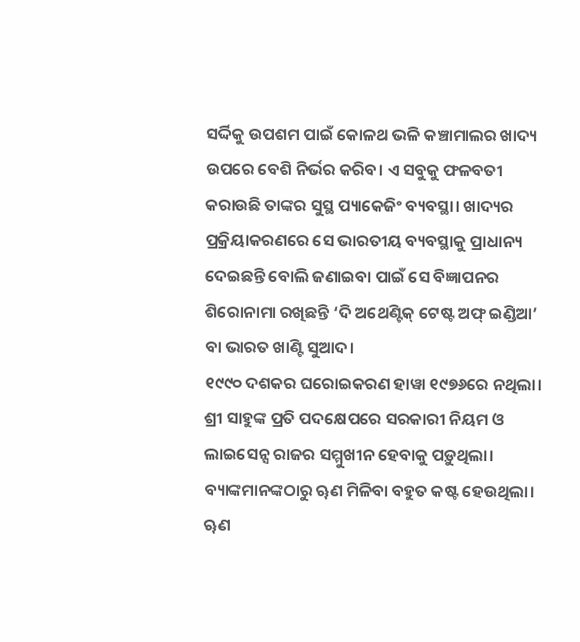ସର୍ଦ୍ଦିକୁ ଉପଶମ ପାଇଁ କୋଳଥ ଭଳି କଞ୍ଚାମାଲର ଖାଦ୍ୟ ଉପରେ ବେଶି ନିର୍ଭର କରିବ। ଏ ସବୁକୁ ଫଳବତୀ କରାଉଛି ତାଙ୍କର ସୁସ୍ଥ ପ୍ୟାକେଜିଂ ବ୍ୟବସ୍ଥା। ଖାଦ୍ୟର ପ୍ରକ୍ରିୟାକରଣରେ ସେ ଭାରତୀୟ ବ୍ୟବସ୍ଥାକୁ ପ୍ରାଧାନ୍ୟ ଦେଇଛନ୍ତି ବୋଲି ଜଣାଇବା ପାଇଁ ସେ ବିଜ୍ଞାପନର ଶିରୋନାମା ରଖିଛନ୍ତି ‘ଦି ଅଥେଣ୍ଟିକ୍ ଟେଷ୍ଟ ଅଫ୍ ଇଣ୍ଡିଆ’ ବା ଭାରତ ଖାଣ୍ଟି ସୁଆଦ।
୧୯୯୦ ଦଶକର ଘରୋଇକରଣ ହାୱା ୧୯୭୬ରେ ନଥିଲା। ଶ୍ରୀ ସାହୁଙ୍କ ପ୍ରତି ପଦକ୍ଷେପରେ ସରକାରୀ ନିୟମ ଓ ଲାଇସେନ୍ସ ରାଜର ସମ୍ମୁଖୀନ ହେବାକୁ ପଡ଼ୁଥିଲା। ବ୍ୟାଙ୍କମାନଙ୍କଠାରୁ ୠଣ ମିଳିବା ବହୁତ କଷ୍ଟ ହେଉଥିଲା। ୠଣ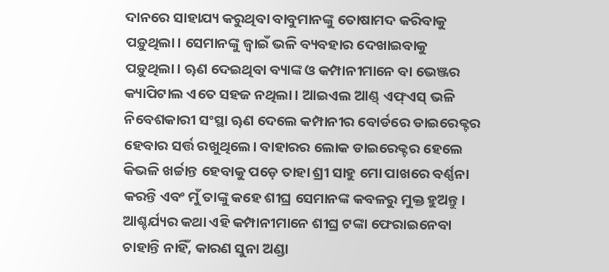ଦାନରେ ସାହାଯ୍ୟ କରୁଥିବା ବାବୁମାନଙ୍କୁ ତୋଷାମଦ କରିବାକୁ ପଡ଼ୁଥିଲା। ସେମାନଙ୍କୁ ଜ୍ୱାଇଁ ଭଳି ବ୍ୟବହାର ଦେଖାଇବାକୁ ପଡ଼ୁଥିଲା। ୠଣ ଦେଇଥିବା ବ୍ୟାଙ୍କ ଓ କମ୍ପାନୀମାନେ ବା ଭେଞ୍ଜର କ୍ୟାପିଟାଲ ଏତେ ସହଜ ନଥିଲା। ଆଇଏଲ ଆଣ୍ଡ୍ ଏଫ୍ଏସ୍ ଭଳି ନିବେଶକାରୀ ସଂସ୍ଥା ୠଣ ଦେଲେ କମ୍ପାନୀର ବୋର୍ଡରେ ଡାଇରେକ୍ଟର ହେବାର ସର୍ତ୍ତ ରଖୁଥିଲେ। ବାହାରର ଲୋକ ଡାଇରେକ୍ଟର ହେଲେ କିଭଳି ଖର୍ଚ୍ଚାନ୍ତ ହେବାକୁ ପଡ଼େ ତାହା ଶ୍ରୀ ସାହୁ ମୋ ପାଖରେ ବର୍ଣ୍ଣନା କରନ୍ତି ଏବଂ ମୁଁ ତାଙ୍କୁ କହେ ଶୀଘ୍ର ସେମାନଙ୍କ କବଳରୁ ମୁକ୍ତ ହୁଅନ୍ତୁ। ଆଶ୍ଚର୍ଯ୍ୟର କଥା ଏହି କମ୍ପାନୀମାନେ ଶୀଘ୍ର ଟଙ୍କା ଫେରାଇନେବା ଚାହାନ୍ତି ନାହିଁ, କାରଣ ସୁନା ଅଣ୍ଡା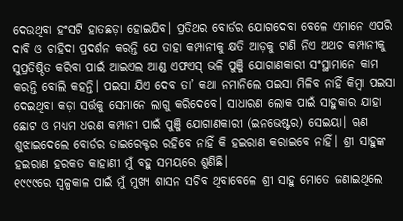ଦେଉଥିବା ହଂସଟି ହାତଛଡ଼ା ହୋଇଯିବ। ପ୍ରତିଥର ବୋର୍ଡର ଯୋଗଦେବା ବେଳେ ଏମାନେ ଏପରି ଦାବି ଓ ଚାହିଦା ପ୍ରଦର୍ଶନ କରନ୍ତି ଯେ ତାହା କମ୍ପାନୀକୁ କ୍ଷତି ଆଡ଼କୁ ଟାଣି ନିଏ ଅଥଚ କମ୍ପାନୀକୁ ସୁପ୍ରତିଷ୍ଠିତ କରିବା ପାଇଁ ଆଇଏଲ ଆଣ୍ଡ ଏଫଏସ୍ ଭଳି ପୁଞ୍ଜି ଯୋଗାଣକାରୀ ସଂସ୍ଥାମାନେ କାମ କରନ୍ତି ବୋଲି କହନ୍ତି। ପଇସା ଯିଏ ଦେବ ତା’ କଥା ନମାନିଲେ ପଇସା ମିଳିବ ନାହିଁ କିମ୍ବା ପଇସା ଦେଇଥିବା କଡ଼ା ସର୍ତ୍ତକୁ ସେମାନେ ଲାଗୁ କରିଦେବେ। ସାଧାରଣ ଲୋକ ପାଇଁ ସାହୁକାର ଯାହା ଛୋଟ ଓ ମଧ୍ୟମ ଧରଣ କମ୍ପାନୀ ପାଇଁ ପୁଞ୍ଜି ଯୋଗାଣକାରୀ (ଇନଭେଷ୍ଟର) ସେଇୟା। ୠଣ ଶୁଝାଇଦେଲେ ବୋର୍ଡର ଡାଇରେକ୍ଟର ରହିବେ ନାହିଁ କି ହଇରାଣ କରାଇବେ ନାହିଁ। ଶ୍ରୀ ସାହୁଙ୍କ ହଇରାଣ ହରକତ କାହାଣୀ ମୁଁ ବହୁ ସମୟରେ ଶୁଣିଛି।
୧୯୯୯ରେ ସ୍ୱଳ୍ପକାଳ ପାଇଁ ମୁଁ ମୁଖ୍ୟ ଶାସନ ସଚିବ ଥିବାବେଳେ ଶ୍ରୀ ସାହୁ ମୋତେ ଜଣାଇଥିଲେ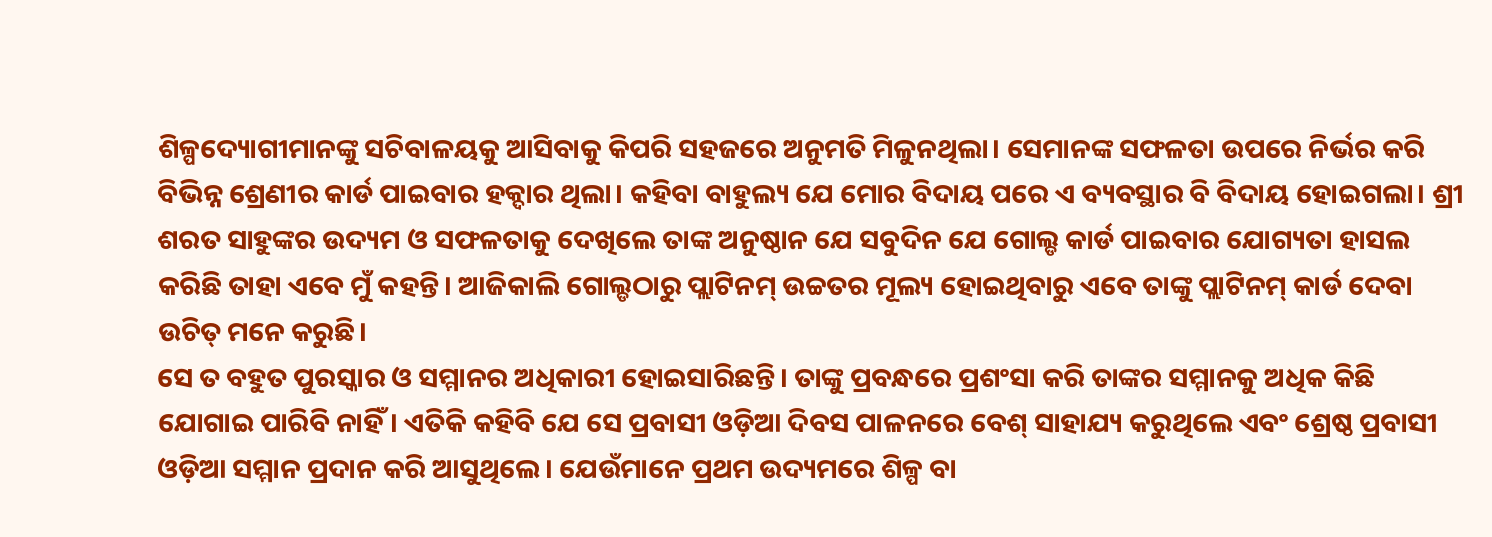ଶିଳ୍ପଦ୍ୟୋଗୀମାନଙ୍କୁ ସଚିବାଳୟକୁ ଆସିବାକୁ କିପରି ସହଜରେ ଅନୁମତି ମିଳୁନଥିଲା। ସେମାନଙ୍କ ସଫଳତା ଉପରେ ନିର୍ଭର କରି ବିଭିନ୍ନ ଶ୍ରେଣୀର କାର୍ଡ ପାଇବାର ହକ୍ଦାର ଥିଲା। କହିବା ବାହୁଲ୍ୟ ଯେ ମୋର ବିଦାୟ ପରେ ଏ ବ୍ୟବସ୍ଥାର ବି ବିଦାୟ ହୋଇଗଲା। ଶ୍ରୀ ଶରତ ସାହୁଙ୍କର ଉଦ୍ୟମ ଓ ସଫଳତାକୁ ଦେଖିଲେ ତାଙ୍କ ଅନୁଷ୍ଠାନ ଯେ ସବୁଦିନ ଯେ ଗୋଲ୍ଡ କାର୍ଡ ପାଇବାର ଯୋଗ୍ୟତା ହାସଲ କରିଛି ତାହା ଏବେ ମୁଁ କହନ୍ତି। ଆଜିକାଲି ଗୋଲ୍ଡଠାରୁ ପ୍ଲାଟିନମ୍ ଉଚ୍ଚତର ମୂଲ୍ୟ ହୋଇଥିବାରୁ ଏବେ ତାଙ୍କୁ ପ୍ଲାଟିନମ୍ କାର୍ଡ ଦେବା ଉଚିତ୍ ମନେ କରୁଛି।
ସେ ତ ବହୁତ ପୁରସ୍କାର ଓ ସମ୍ମାନର ଅଧିକାରୀ ହୋଇସାରିଛନ୍ତି। ତାଙ୍କୁ ପ୍ରବନ୍ଧରେ ପ୍ରଶଂସା କରି ତାଙ୍କର ସମ୍ମାନକୁ ଅଧିକ କିଛି ଯୋଗାଇ ପାରିବି ନାହିଁ। ଏତିକି କହିବି ଯେ ସେ ପ୍ରବାସୀ ଓଡ଼ିଆ ଦିବସ ପାଳନରେ ବେଶ୍ ସାହାଯ୍ୟ କରୁଥିଲେ ଏବଂ ଶ୍ରେଷ୍ଠ ପ୍ରବାସୀ ଓଡ଼ିଆ ସମ୍ମାନ ପ୍ରଦାନ କରି ଆସୁଥିଲେ। ଯେଉଁମାନେ ପ୍ରଥମ ଉଦ୍ୟମରେ ଶିଳ୍ପ ବା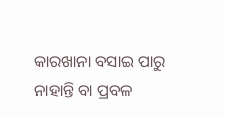କାରଖାନା ବସାଇ ପାରୁ ନାହାନ୍ତି ବା ପ୍ରବଳ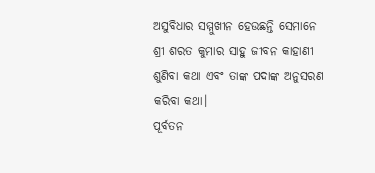ଅସୁବିଧାର ସମ୍ମୁଖୀନ ହେଉଛନ୍ତି ସେମାନେ ଶ୍ରୀ ଶରତ କୁମାର ସାହୁ ଜୀବନ କାହାଣୀ ଶୁଣିବା କଥା ଏବଂ ତାଙ୍କ ପଦାଙ୍କ ଅନୁସରଣ କରିବା କଥା।
ପୂର୍ବତନ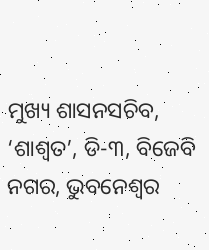ମୁଖ୍ୟ ଶାସନସଚିବ, ‘ଶାଶ୍ୱତ’, ଡି-୩, ବିଜେବି ନଗର, ଭୁବନେଶ୍ୱର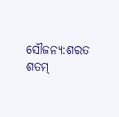ସୌଜନ୍ୟ:ଶରତ ଶତମ୍